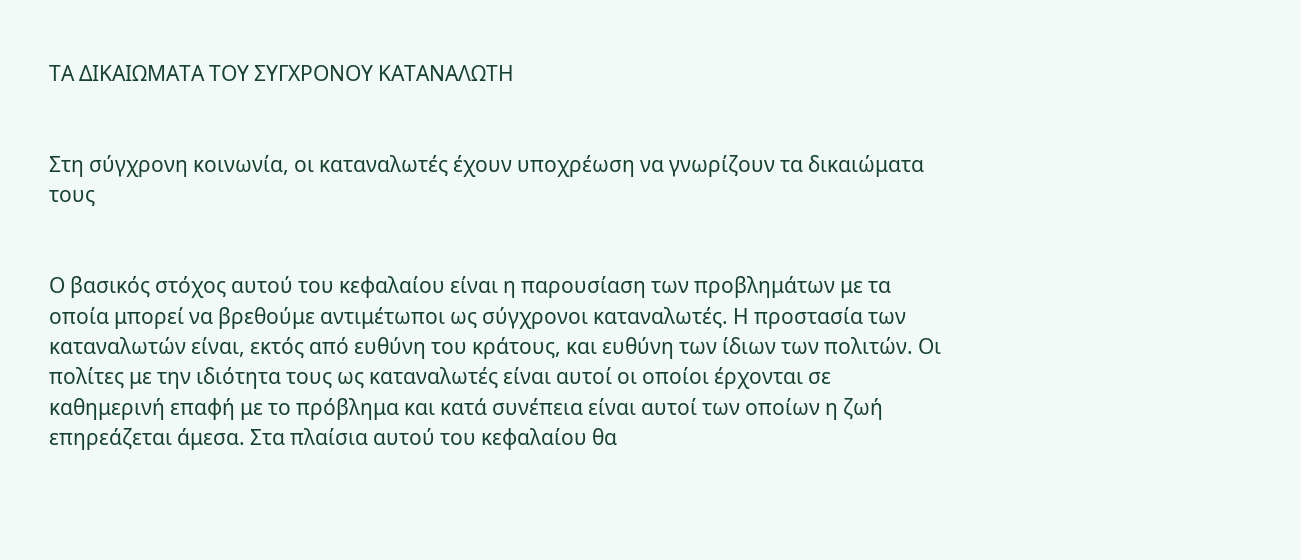ΤΑ ΔΙΚΑΙΩΜΑΤΑ ΤΟΥ ΣΥΓΧΡΟΝΟΥ ΚΑΤΑΝΑΛΩΤΗ


Στη σύγχρονη κοινωνία, οι καταναλωτές έχουν υποχρέωση να γνωρίζουν τα δικαιώματα τους


Ο βασικός στόχος αυτού του κεφαλαίου είναι η παρουσίαση των προβλημάτων με τα οποία μπορεί να βρεθούμε αντιμέτωποι ως σύγχρονοι καταναλωτές. Η προστασία των καταναλωτών είναι, εκτός από ευθύνη του κράτους, και ευθύνη των ίδιων των πολιτών. Οι πολίτες με την ιδιότητα τους ως καταναλωτές είναι αυτοί οι οποίοι έρχονται σε καθημερινή επαφή με το πρόβλημα και κατά συνέπεια είναι αυτοί των οποίων η ζωή επηρεάζεται άμεσα. Στα πλαίσια αυτού του κεφαλαίου θα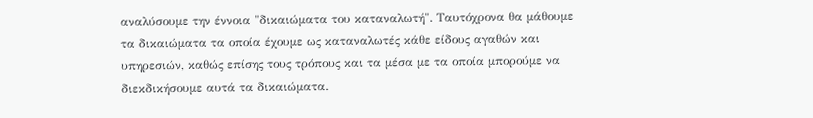αναλύσουμε την έννοια "δικαιώματα του καταναλωτή". Ταυτόχρονα θα μάθουμε τα δικαιώματα τα οποία έχουμε ως καταναλωτές κάθε είδους αγαθών και υπηρεσιών, καθώς επίσης τους τρόπους και τα μέσα με τα οποία μπορούμε να διεκδικήσουμε αυτά τα δικαιώματα.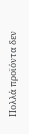Πολλά προϊόντα δεν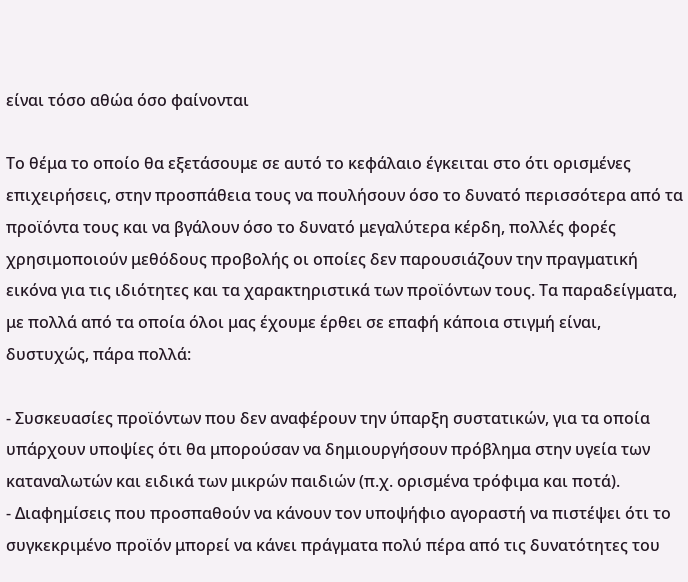είναι τόσο αθώα όσο φαίνονται

Το θέμα το οποίο θα εξετάσουμε σε αυτό το κεφάλαιο έγκειται στο ότι ορισμένες επιχειρήσεις, στην προσπάθεια τους να πουλήσουν όσο το δυνατό περισσότερα από τα προϊόντα τους και να βγάλουν όσο το δυνατό μεγαλύτερα κέρδη, πολλές φορές χρησιμοποιούν μεθόδους προβολής οι οποίες δεν παρουσιάζουν την πραγματική εικόνα για τις ιδιότητες και τα χαρακτηριστικά των προϊόντων τους. Τα παραδείγματα, με πολλά από τα οποία όλοι μας έχουμε έρθει σε επαφή κάποια στιγμή είναι, δυστυχώς, πάρα πολλά:

- Συσκευασίες προϊόντων που δεν αναφέρουν την ύπαρξη συστατικών, για τα οποία υπάρχουν υποψίες ότι θα μπορούσαν να δημιουργήσουν πρόβλημα στην υγεία των καταναλωτών και ειδικά των μικρών παιδιών (π.χ. ορισμένα τρόφιμα και ποτά).
- Διαφημίσεις που προσπαθούν να κάνουν τον υποψήφιο αγοραστή να πιστέψει ότι το συγκεκριμένο προϊόν μπορεί να κάνει πράγματα πολύ πέρα από τις δυνατότητες του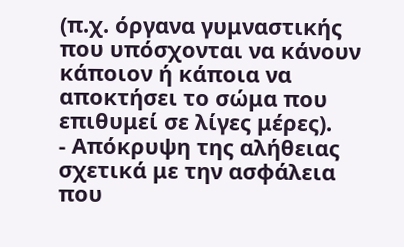(π.χ. όργανα γυμναστικής που υπόσχονται να κάνουν κάποιον ή κάποια να αποκτήσει το σώμα που επιθυμεί σε λίγες μέρες).
- Απόκρυψη της αλήθειας σχετικά με την ασφάλεια που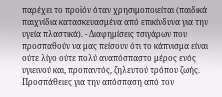παρέχει το προϊόν όταν χρησιμοποιείται (παιδικά παιχνίδια κατασκευασμένα από επικίνδυνα για την υγεία πλαστικά). - Διαφημίσεις τσιγάρων που προσπαθούν να μας πείσουν ότι το κάπνισμα είναι ούτε λίγο ούτε πολύ αναπόσπαστο μέρος ενός υγιεινού και, προπαντός, ζηλευτού τρόπου ζωής.
Προσπάθειες για την απόσπαση από τον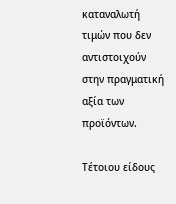καταναλωτή τιμών που δεν αντιστοιχούν στην πραγματική αξία των προϊόντων.

Τέτοιου είδους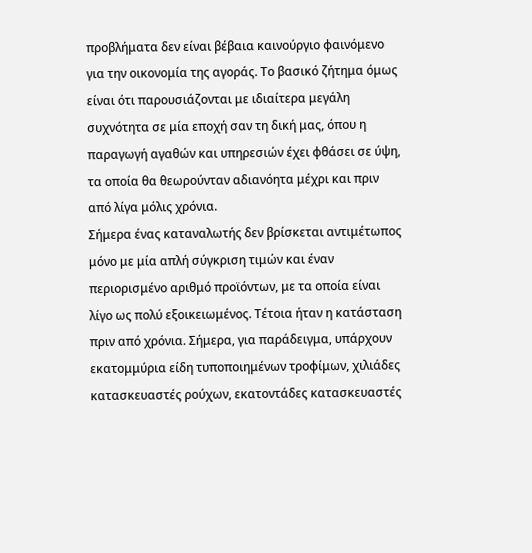προβλήματα δεν είναι βέβαια καινούργιο φαινόμενο για την οικονομία της αγοράς. Το βασικό ζήτημα όμως είναι ότι παρουσιάζονται με ιδιαίτερα μεγάλη συχνότητα σε μία εποχή σαν τη δική μας, όπου η παραγωγή αγαθών και υπηρεσιών έχει φθάσει σε ύψη, τα οποία θα θεωρούνταν αδιανόητα μέχρι και πριν από λίγα μόλις χρόνια.
Σήμερα ένας καταναλωτής δεν βρίσκεται αντιμέτωπος μόνο με μία απλή σύγκριση τιμών και έναν περιορισμένο αριθμό προϊόντων, με τα οποία είναι λίγο ως πολύ εξοικειωμένος. Τέτοια ήταν η κατάσταση πριν από χρόνια. Σήμερα, για παράδειγμα, υπάρχουν εκατομμύρια είδη τυποποιημένων τροφίμων, χιλιάδες κατασκευαστές ρούχων, εκατοντάδες κατασκευαστές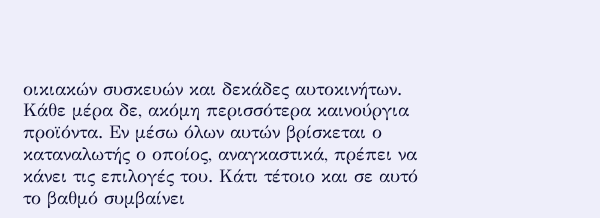οικιακών συσκευών και δεκάδες αυτοκινήτων. Κάθε μέρα δε, ακόμη περισσότερα καινούργια προϊόντα. Εν μέσω όλων αυτών βρίσκεται ο καταναλωτής ο οποίος, αναγκαστικά, πρέπει να κάνει τις επιλογές του. Κάτι τέτοιο και σε αυτό το βαθμό συμβαίνει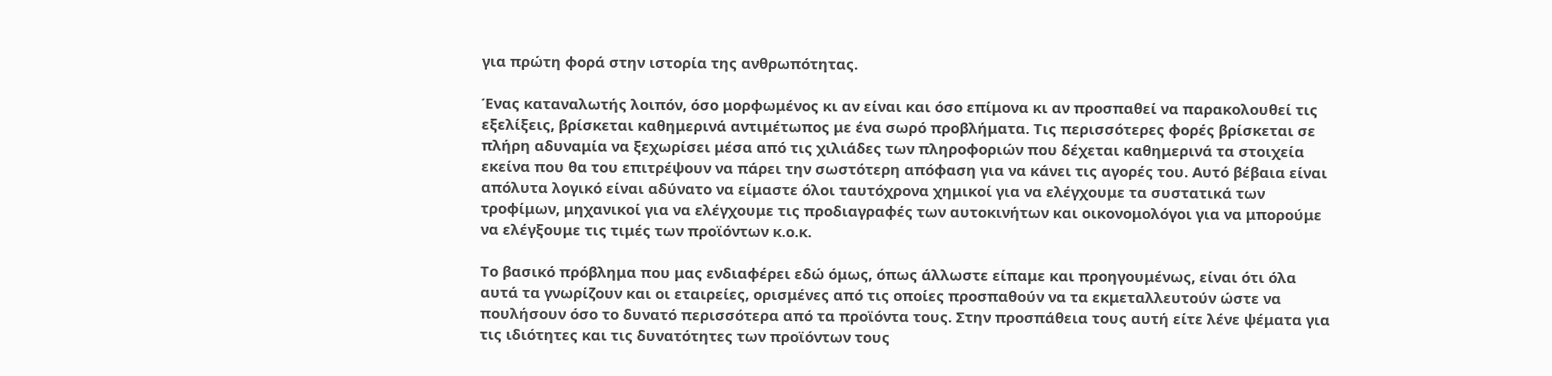για πρώτη φορά στην ιστορία της ανθρωπότητας.

Ένας καταναλωτής λοιπόν, όσο μορφωμένος κι αν είναι και όσο επίμονα κι αν προσπαθεί να παρακολουθεί τις εξελίξεις, βρίσκεται καθημερινά αντιμέτωπος με ένα σωρό προβλήματα. Τις περισσότερες φορές βρίσκεται σε πλήρη αδυναμία να ξεχωρίσει μέσα από τις χιλιάδες των πληροφοριών που δέχεται καθημερινά τα στοιχεία εκείνα που θα του επιτρέψουν να πάρει την σωστότερη απόφαση για να κάνει τις αγορές του. Αυτό βέβαια είναι απόλυτα λογικό είναι αδύνατο να είμαστε όλοι ταυτόχρονα χημικοί για να ελέγχουμε τα συστατικά των τροφίμων, μηχανικοί για να ελέγχουμε τις προδιαγραφές των αυτοκινήτων και οικονομολόγοι για να μπορούμε να ελέγξουμε τις τιμές των προϊόντων κ.ο.κ.

Το βασικό πρόβλημα που μας ενδιαφέρει εδώ όμως, όπως άλλωστε είπαμε και προηγουμένως, είναι ότι όλα αυτά τα γνωρίζουν και οι εταιρείες, ορισμένες από τις οποίες προσπαθούν να τα εκμεταλλευτούν ώστε να πουλήσουν όσο το δυνατό περισσότερα από τα προϊόντα τους. Στην προσπάθεια τους αυτή είτε λένε ψέματα για τις ιδιότητες και τις δυνατότητες των προϊόντων τους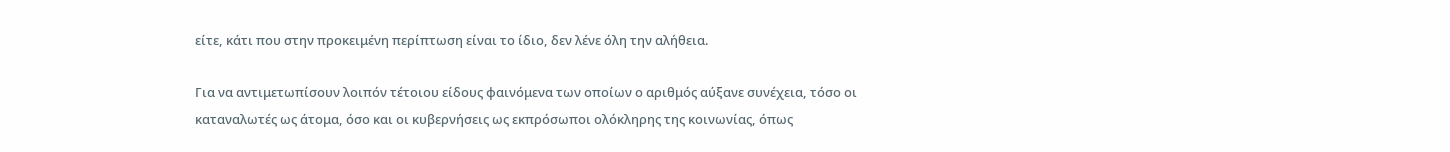είτε, κάτι που στην προκειμένη περίπτωση είναι το ίδιο, δεν λένε όλη την αλήθεια.

Για να αντιμετωπίσουν λοιπόν τέτοιου είδους φαινόμενα των οποίων ο αριθμός αύξανε συνέχεια, τόσο οι καταναλωτές ως άτομα, όσο και οι κυβερνήσεις ως εκπρόσωποι ολόκληρης της κοινωνίας, όπως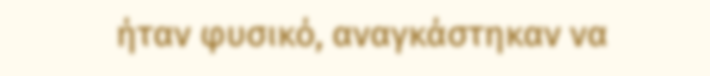ήταν φυσικό, αναγκάστηκαν να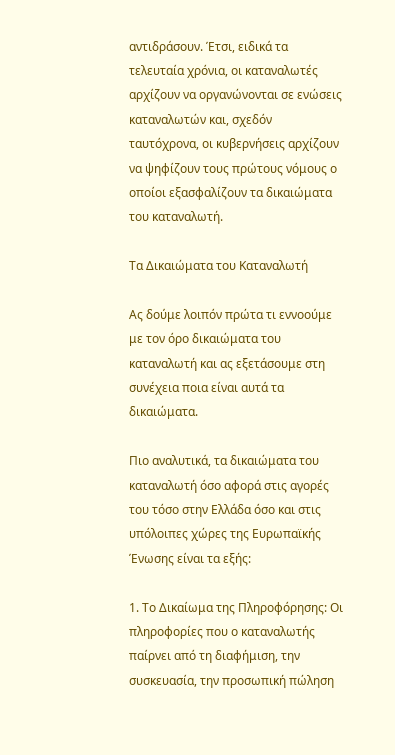αντιδράσουν. Έτσι, ειδικά τα τελευταία χρόνια, οι καταναλωτές αρχίζουν να οργανώνονται σε ενώσεις καταναλωτών και, σχεδόν ταυτόχρονα, οι κυβερνήσεις αρχίζουν να ψηφίζουν τους πρώτους νόμους ο οποίοι εξασφαλίζουν τα δικαιώματα του καταναλωτή.

Τα Δικαιώματα του Καταναλωτή

Ας δούμε λοιπόν πρώτα τι εννοούμε με τον όρο δικαιώματα του καταναλωτή και ας εξετάσουμε στη συνέχεια ποια είναι αυτά τα δικαιώματα.

Πιο αναλυτικά, τα δικαιώματα του καταναλωτή όσο αφορά στις αγορές του τόσο στην Ελλάδα όσο και στις υπόλοιπες χώρες της Ευρωπαϊκής Ένωσης είναι τα εξής:

1. Το Δικαίωμα της Πληροφόρησης: Οι πληροφορίες που ο καταναλωτής παίρνει από τη διαφήμιση, την συσκευασία, την προσωπική πώληση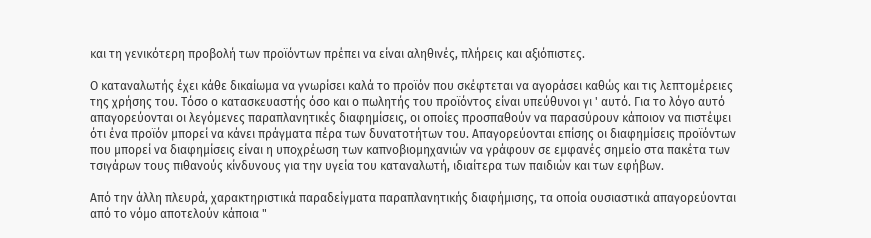και τη γενικότερη προβολή των προϊόντων πρέπει να είναι αληθινές, πλήρεις και αξιόπιστες.

Ο καταναλωτής έχει κάθε δικαίωμα να γνωρίσει καλά το προϊόν που σκέφτεται να αγοράσει καθώς και τις λεπτομέρειες της χρήσης του. Τόσο ο κατασκευαστής όσο και ο πωλητής του προϊόντος είναι υπεύθυνοι γι ' αυτό. Για το λόγο αυτό απαγορεύονται οι λεγόμενες παραπλανητικές διαφημίσεις, οι οποίες προσπαθούν να παρασύρουν κάποιον να πιστέψει ότι ένα προϊόν μπορεί να κάνει πράγματα πέρα των δυνατοτήτων του. Απαγορεύονται επίσης οι διαφημίσεις προϊόντων που μπορεί να διαφημίσεις είναι η υποχρέωση των καπνοβιομηχανιών να γράφουν σε εμφανές σημείο στα πακέτα των τσιγάρων τους πιθανούς κίνδυνους για την υγεία του καταναλωτή, ιδιαίτερα των παιδιών και των εφήβων.

Από την άλλη πλευρά, χαρακτηριστικά παραδείγματα παραπλανητικής διαφήμισης, τα οποία ουσιαστικά απαγορεύονται από το νόμο αποτελούν κάποια "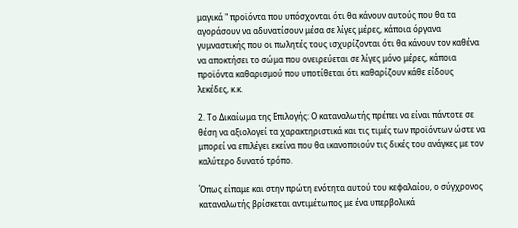μαγικά " προϊόντα που υπόσχονται ότι θα κάνουν αυτούς που θα τα αγοράσουν να αδυνατίσουν μέσα σε λίγες μέρες, κάποια όργανα γυμναστικής που οι πωλητές τους ισχυρίζονται ότι θα κάνουν τον καθένα να αποκτήσει το σώμα που ονειρεύεται σε λίγες μόνο μέρες, κάποια προϊόντα καθαρισμού που υποτίθεται ότι καθαρίζουν κάθε είδους λεκέδες, κ.κ.

2. Το Δικαίωμα της Επιλογής: Ο καταναλωτής πρέπει να είναι πάντοτε σε θέση να αξιολογεί τα χαρακτηριστικά και τις τιμές των προϊόντων ώστε να μπορεί να επιλέγει εκείνα που θα ικανοποιούν τις δικές του ανάγκες με τον καλύτερο δυνατό τρόπο.

Όπως είπαμε και στην πρώτη ενότητα αυτού του κεφαλαίου, ο σύγχρονος καταναλωτής βρίσκεται αντιμέτωπος με ένα υπερβολικά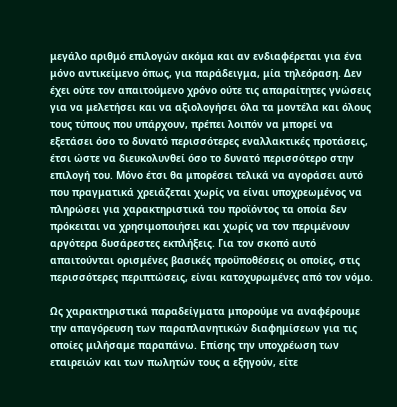μεγάλο αριθμό επιλογών ακόμα και αν ενδιαφέρεται για ένα μόνο αντικείμενο όπως, για παράδειγμα, μία τηλεόραση. Δεν έχει ούτε τον απαιτούμενο χρόνο ούτε τις απαραίτητες γνώσεις για να μελετήσει και να αξιολογήσει όλα τα μοντέλα και όλους τους τύπους που υπάρχουν, πρέπει λοιπόν να μπορεί να εξετάσει όσο το δυνατό περισσότερες εναλλακτικές προτάσεις, έτσι ώστε να διευκολυνθεί όσο το δυνατό περισσότερο στην επιλογή του. Μόνο έτσι θα μπορέσει τελικά να αγοράσει αυτό που πραγματικά χρειάζεται χωρίς να είναι υποχρεωμένος να πληρώσει για χαρακτηριστικά του προϊόντος τα οποία δεν πρόκειται να χρησιμοποιήσει και χωρίς να τον περιμένουν αργότερα δυσάρεστες εκπλήξεις. Για τον σκοπό αυτό απαιτούνται ορισμένες βασικές προϋποθέσεις οι οποίες, στις περισσότερες περιπτώσεις, είναι κατοχυρωμένες από τον νόμο.

Ως χαρακτηριστικά παραδείγματα μπορούμε να αναφέρουμε την απαγόρευση των παραπλανητικών διαφημίσεων για τις οποίες μιλήσαμε παραπάνω. Επίσης την υποχρέωση των εταιρειών και των πωλητών τους α εξηγούν, είτε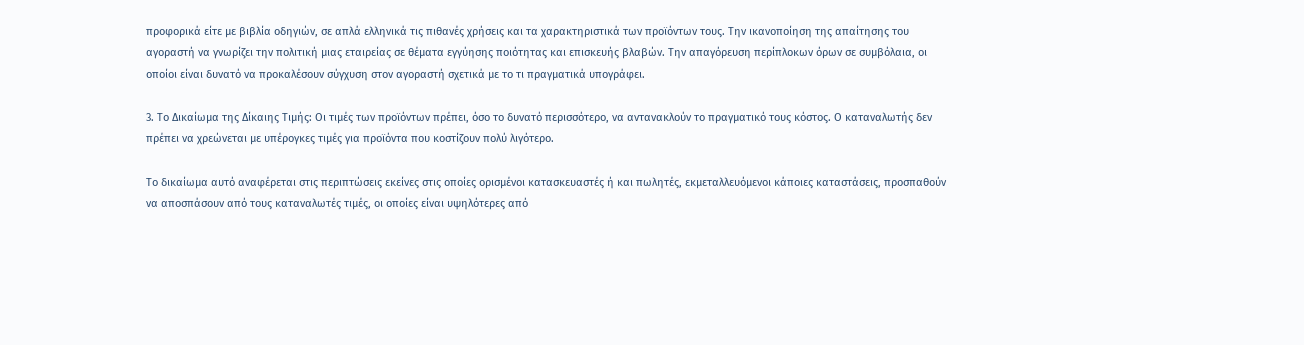προφορικά είτε με βιβλία οδηγιών, σε απλά ελληνικά τις πιθανές χρήσεις και τα χαρακτηριστικά των προϊόντων τους. Την ικανοποίηση της απαίτησης του αγοραστή να γνωρίζει την πολιτική μιας εταιρείας σε θέματα εγγύησης ποιότητας και επισκευής βλαβών. Την απαγόρευση περίπλοκων όρων σε συμβόλαια, οι οποίοι είναι δυνατό να προκαλέσουν σύγχυση στον αγοραστή σχετικά με το τι πραγματικά υπογράφει.

3. Το Δικαίωμα της Δίκαιης Τιμής: Οι τιμές των προϊόντων πρέπει, όσο το δυνατό περισσότερο, να αντανακλούν το πραγματικό τους κόστος. Ο καταναλωτής δεν πρέπει να χρεώνεται με υπέρογκες τιμές για προϊόντα που κοστίζουν πολύ λιγότερο.

Το δικαίωμα αυτό αναφέρεται στις περιπτώσεις εκείνες στις οποίες ορισμένοι κατασκευαστές ή και πωλητές, εκμεταλλευόμενοι κάποιες καταστάσεις, προσπαθούν να αποσπάσουν από τους καταναλωτές τιμές, οι οποίες είναι υψηλότερες από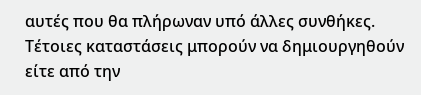αυτές που θα πλήρωναν υπό άλλες συνθήκες. Τέτοιες καταστάσεις μπορούν να δημιουργηθούν είτε από την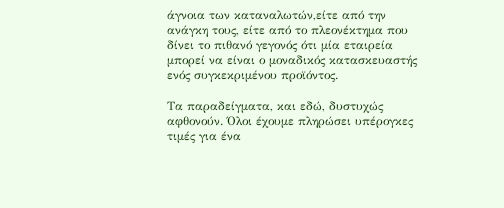άγνοια των καταναλωτών,είτε από την ανάγκη τους, είτε από το πλεονέκτημα που δίνει το πιθανό γεγονός ότι μία εταιρεία μπορεί να είναι ο μοναδικός κατασκευαστής ενός συγκεκριμένου προϊόντος.

Τα παραδείγματα, και εδώ, δυστυχώς αφθονούν. Όλοι έχουμε πληρώσει υπέρογκες τιμές για ένα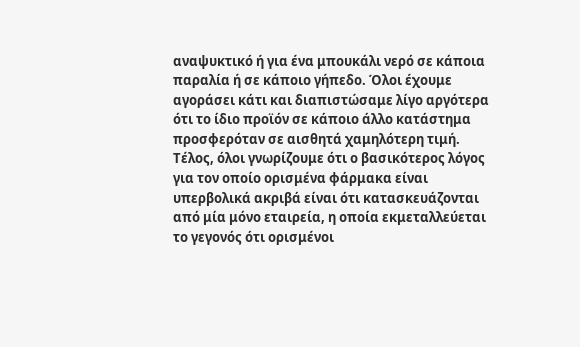αναψυκτικό ή για ένα μπουκάλι νερό σε κάποια παραλία ή σε κάποιο γήπεδο. Όλοι έχουμε αγοράσει κάτι και διαπιστώσαμε λίγο αργότερα ότι το ίδιο προϊόν σε κάποιο άλλο κατάστημα προσφερόταν σε αισθητά χαμηλότερη τιμή. Τέλος, όλοι γνωρίζουμε ότι ο βασικότερος λόγος για τον οποίο ορισμένα φάρμακα είναι υπερβολικά ακριβά είναι ότι κατασκευάζονται από μία μόνο εταιρεία, η οποία εκμεταλλεύεται το γεγονός ότι ορισμένοι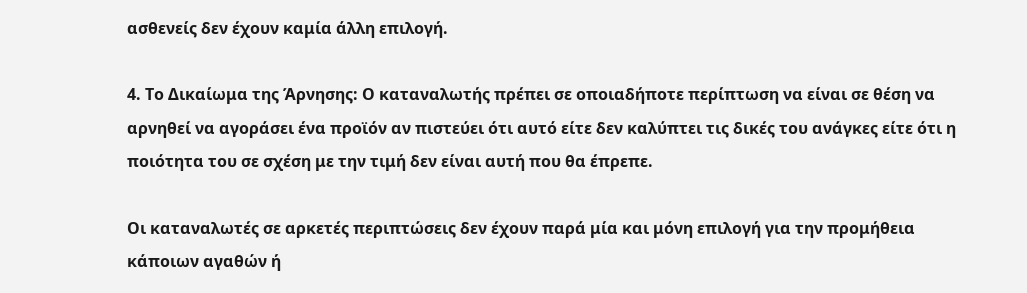ασθενείς δεν έχουν καμία άλλη επιλογή.

4. Το Δικαίωμα της Άρνησης: Ο καταναλωτής πρέπει σε οποιαδήποτε περίπτωση να είναι σε θέση να αρνηθεί να αγοράσει ένα προϊόν αν πιστεύει ότι αυτό είτε δεν καλύπτει τις δικές του ανάγκες είτε ότι η ποιότητα του σε σχέση με την τιμή δεν είναι αυτή που θα έπρεπε.

Οι καταναλωτές σε αρκετές περιπτώσεις δεν έχουν παρά μία και μόνη επιλογή για την προμήθεια κάποιων αγαθών ή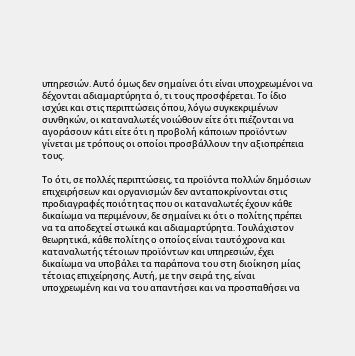υπηρεσιών. Αυτό όμως δεν σημαίνει ότι είναι υποχρεωμένοι να δέχονται αδιαμαρτύρητα ό, τι τους προσφέρεται. Το ίδιο ισχύει και στις περιπτώσεις όπου, λόγω συγκεκριμένων συνθηκών, οι καταναλωτές νοιώθουν είτε ότι πιέζονται να αγοράσουν κάτι είτε ότι η προβολή κάποιων προϊόντων γίνεται με τρόπους οι οποίοι προσβάλλουν την αξιοπρέπεια τους.

Το ότι, σε πολλές περιπτώσεις, τα προϊόντα πολλών δημόσιων επιχειρήσεων και οργανισμών δεν ανταποκρίνονται στις προδιαγραφές ποιότητας που οι καταναλωτές έχουν κάθε δικαίωμα να περιμένουν, δε σημαίνει κι ότι ο πολίτης πρέπει να τα αποδεχτεί στωικά και αδιαμαρτύρητα. Τουλάχιστον θεωρητικά, κάθε πολίτης ο οποίος είναι ταυτόχρονα και καταναλωτής τέτοιων προϊόντων και υπηρεσιών, έχει δικαίωμα να υποβάλει τα παράπονα του στη διοίκηση μίας τέτοιας επιχείρησης. Αυτή, με την σειρά της, είναι υποχρεωμένη και να του απαντήσει και να προσπαθήσει να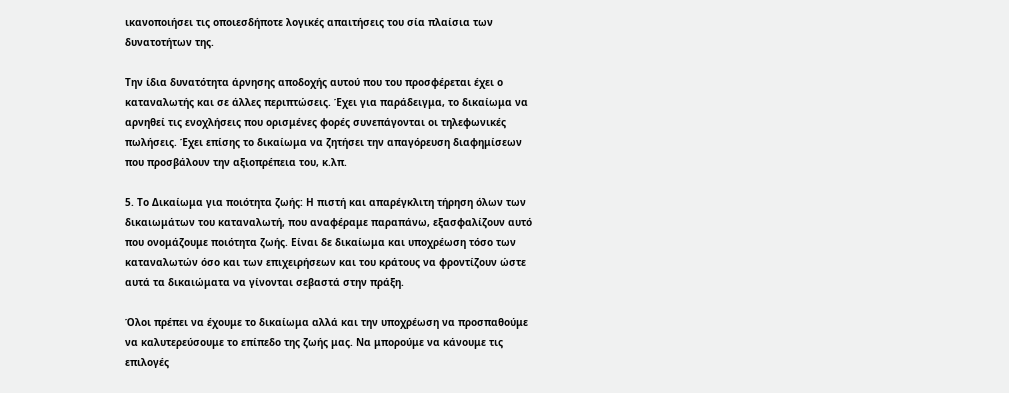ικανοποιήσει τις οποιεσδήποτε λογικές απαιτήσεις του σία πλαίσια των δυνατοτήτων της.

Την ίδια δυνατότητα άρνησης αποδοχής αυτού που του προσφέρεται έχει ο καταναλωτής και σε άλλες περιπτώσεις. Έχει για παράδειγμα, το δικαίωμα να αρνηθεί τις ενοχλήσεις που ορισμένες φορές συνεπάγονται οι τηλεφωνικές πωλήσεις. Έχει επίσης το δικαίωμα να ζητήσει την απαγόρευση διαφημίσεων που προσβάλουν την αξιοπρέπεια του, κ.λπ.

5. Το Δικαίωμα για ποιότητα ζωής: Η πιστή και απαρέγκλιτη τήρηση όλων των δικαιωμάτων του καταναλωτή, που αναφέραμε παραπάνω, εξασφαλίζουν αυτό που ονομάζουμε ποιότητα ζωής. Είναι δε δικαίωμα και υποχρέωση τόσο των καταναλωτών όσο και των επιχειρήσεων και του κράτους να φροντίζουν ώστε αυτά τα δικαιώματα να γίνονται σεβαστά στην πράξη.

Όλοι πρέπει να έχουμε το δικαίωμα αλλά και την υποχρέωση να προσπαθούμε να καλυτερεύσουμε το επίπεδο της ζωής μας. Να μπορούμε να κάνουμε τις επιλογές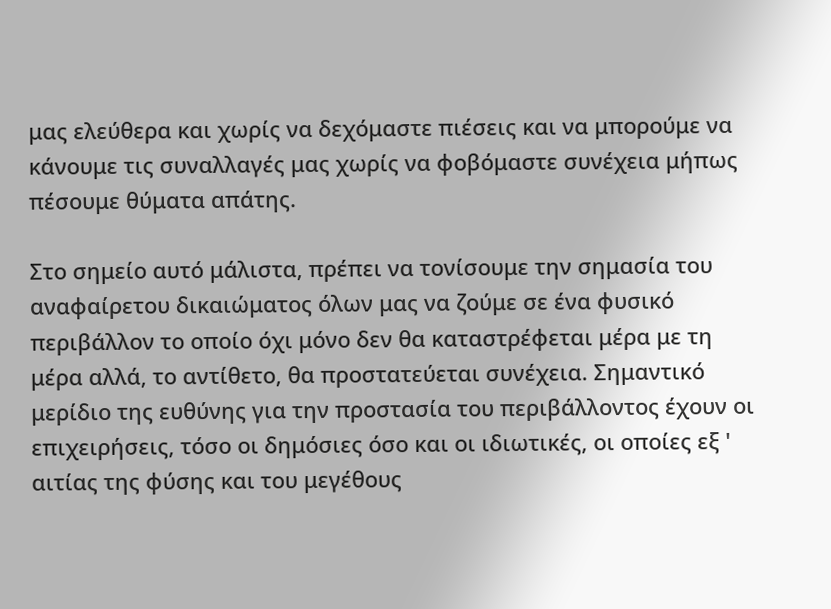μας ελεύθερα και χωρίς να δεχόμαστε πιέσεις και να μπορούμε να κάνουμε τις συναλλαγές μας χωρίς να φοβόμαστε συνέχεια μήπως πέσουμε θύματα απάτης.

Στο σημείο αυτό μάλιστα, πρέπει να τονίσουμε την σημασία του αναφαίρετου δικαιώματος όλων μας να ζούμε σε ένα φυσικό περιβάλλον το οποίο όχι μόνο δεν θα καταστρέφεται μέρα με τη μέρα αλλά, το αντίθετο, θα προστατεύεται συνέχεια. Σημαντικό μερίδιο της ευθύνης για την προστασία του περιβάλλοντος έχουν οι επιχειρήσεις, τόσο οι δημόσιες όσο και οι ιδιωτικές, οι οποίες εξ ' αιτίας της φύσης και του μεγέθους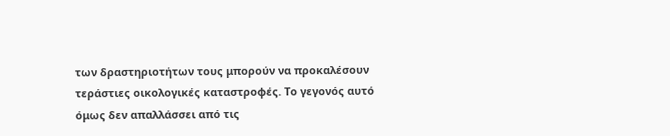των δραστηριοτήτων τους μπορούν να προκαλέσουν τεράστιες οικολογικές καταστροφές. Το γεγονός αυτό όμως δεν απαλλάσσει από τις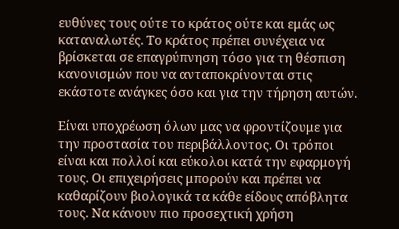ευθύνες τους ούτε το κράτος ούτε και εμάς ως καταναλωτές. Το κράτος πρέπει συνέχεια να βρίσκεται σε επαγρύπνηση τόσο για τη θέσπιση κανονισμών που να ανταποκρίνονται στις εκάστοτε ανάγκες όσο και για την τήρηση αυτών.

Είναι υποχρέωση όλων μας να φροντίζουμε για την προστασία του περιβάλλοντος. Οι τρόποι είναι και πολλοί και εύκολοι κατά την εφαρμογή τους. Οι επιχειρήσεις μπορούν και πρέπει να καθαρίζουν βιολογικά τα κάθε είδους απόβλητα τους. Να κάνουν πιο προσεχτική χρήση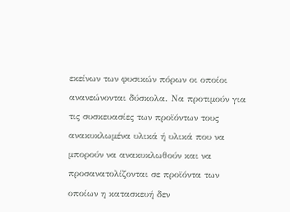εκείνων των φυσικών πόρων οι οποίοι ανανεώνονται δύσκολα. Να προτιμούν για τις συσκευασίες των προϊόντων τους ανακυκλωμένα υλικά ή υλικά που να μπορούν να ανακυκλωθούν και να προσανατολίζονται σε προϊόντα των οποίων η κατασκευή δεν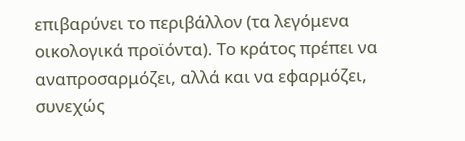επιβαρύνει το περιβάλλον (τα λεγόμενα οικολογικά προϊόντα). Το κράτος πρέπει να αναπροσαρμόζει, αλλά και να εφαρμόζει, συνεχώς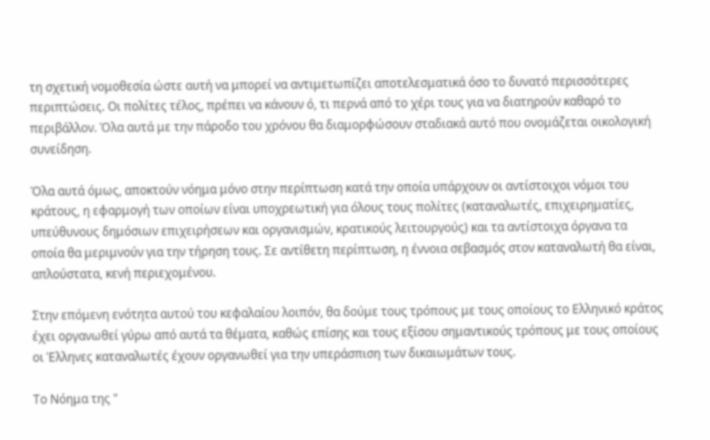τη σχετική νομοθεσία ώστε αυτή να μπορεί να αντιμετωπίζει αποτελεσματικά όσο το δυνατό περισσότερες περιπτώσεις. Οι πολίτες τέλος, πρέπει να κάνουν ό, τι περνά από το χέρι τους για να διατηρούν καθαρό το περιβάλλον. Όλα αυτά με την πάροδο του χρόνου θα διαμορφώσουν σταδιακά αυτό που ονομάζεται οικολογική συνείδηση.

Όλα αυτά όμως, αποκτούν νόημα μόνο στην περίπτωση κατά την οποία υπάρχουν οι αντίστοιχοι νόμοι του κράτους, η εφαρμογή των οποίων είναι υποχρεωτική για όλους τους πολίτες (καταναλωτές, επιχειρηματίες, υπεύθυνους δημόσιων επιχειρήσεων και οργανισμών, κρατικούς λειτουργούς) και τα αντίστοιχα όργανα τα οποία θα μεριμνούν για την τήρηση τους. Σε αντίθετη περίπτωση, η έννοια σεβασμός στον καταναλωτή θα είναι, απλούστατα, κενή περιεχομένου.

Στην επόμενη ενότητα αυτού του κεφαλαίου λοιπόν, θα δούμε τους τρόπους με τους οποίους το Ελληνικό κράτος έχει οργανωθεί γύρω από αυτά τα θέματα, καθώς επίσης και τους εξίσου σημαντικούς τρόπους με τους οποίους οι Έλληνες καταναλωτές έχουν οργανωθεί για την υπεράσπιση των δικαιωμάτων τους.

Το Νόημα της "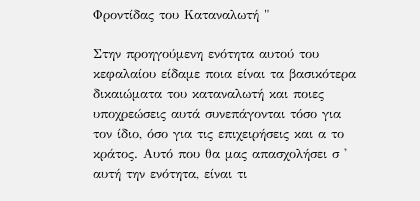Φροντίδας του Καταναλωτή "

Στην προηγούμενη ενότητα αυτού του κεφαλαίου είδαμε ποια είναι τα βασικότερα δικαιώματα του καταναλωτή και ποιες υποχρεώσεις αυτά συνεπάγονται τόσο για τον ίδιο, όσο για τις επιχειρήσεις και α το κράτος. Αυτό που θα μας απασχολήσει σ ' αυτή την ενότητα, είναι τι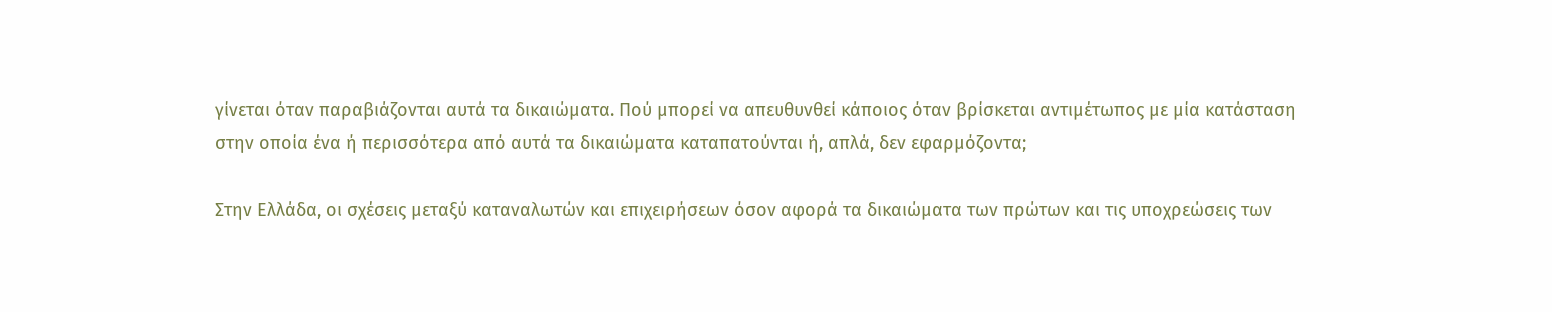γίνεται όταν παραβιάζονται αυτά τα δικαιώματα. Πού μπορεί να απευθυνθεί κάποιος όταν βρίσκεται αντιμέτωπος με μία κατάσταση στην οποία ένα ή περισσότερα από αυτά τα δικαιώματα καταπατούνται ή, απλά, δεν εφαρμόζοντα;

Στην Ελλάδα, οι σχέσεις μεταξύ καταναλωτών και επιχειρήσεων όσον αφορά τα δικαιώματα των πρώτων και τις υποχρεώσεις των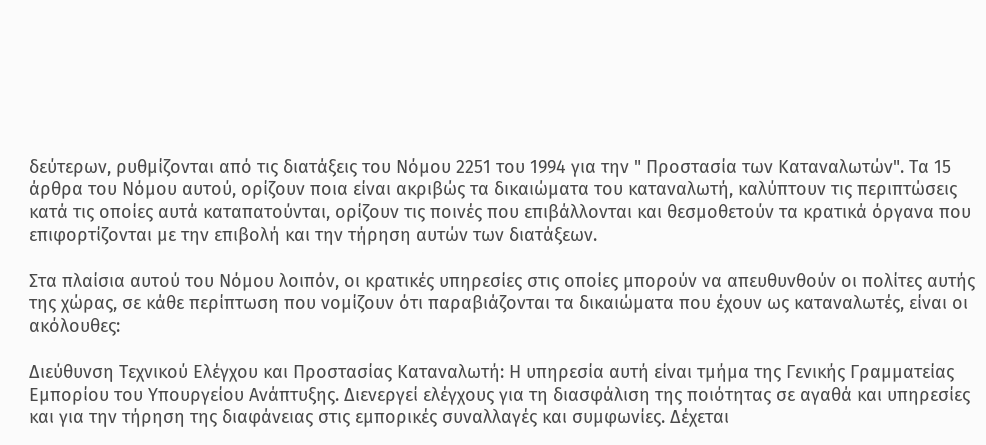δεύτερων, ρυθμίζονται από τις διατάξεις του Νόμου 2251 του 1994 για την " Προστασία των Καταναλωτών". Τα 15 άρθρα του Νόμου αυτού, ορίζουν ποια είναι ακριβώς τα δικαιώματα του καταναλωτή, καλύπτουν τις περιπτώσεις κατά τις οποίες αυτά καταπατούνται, ορίζουν τις ποινές που επιβάλλονται και θεσμοθετούν τα κρατικά όργανα που επιφορτίζονται με την επιβολή και την τήρηση αυτών των διατάξεων.

Στα πλαίσια αυτού του Νόμου λοιπόν, οι κρατικές υπηρεσίες στις οποίες μπορούν να απευθυνθούν οι πολίτες αυτής της χώρας, σε κάθε περίπτωση που νομίζουν ότι παραβιάζονται τα δικαιώματα που έχουν ως καταναλωτές, είναι οι ακόλουθες:

Διεύθυνση Τεχνικού Ελέγχου και Προστασίας Καταναλωτή: Η υπηρεσία αυτή είναι τμήμα της Γενικής Γραμματείας Εμπορίου του Υπουργείου Ανάπτυξης. Διενεργεί ελέγχους για τη διασφάλιση της ποιότητας σε αγαθά και υπηρεσίες και για την τήρηση της διαφάνειας στις εμπορικές συναλλαγές και συμφωνίες. Δέχεται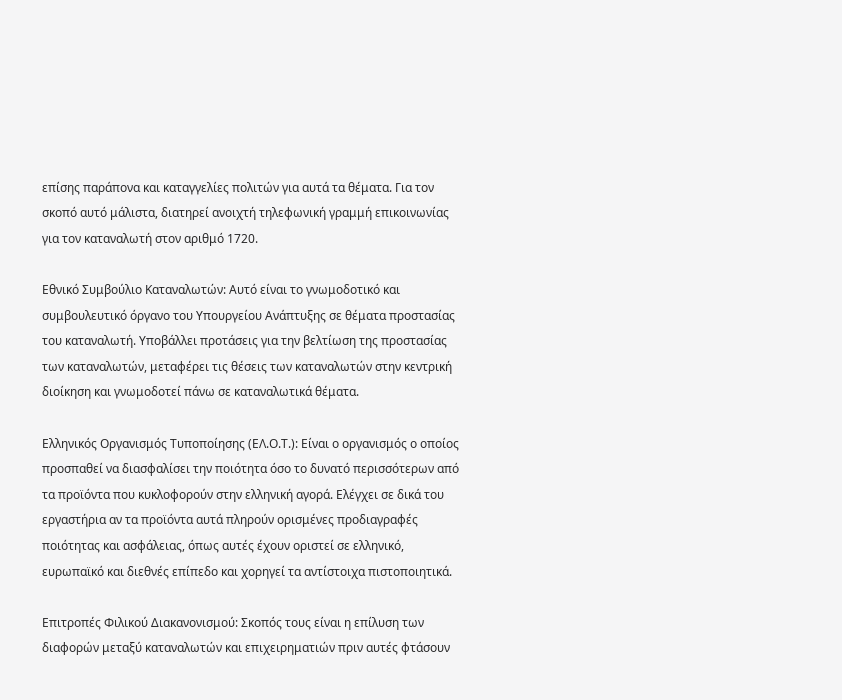επίσης παράπονα και καταγγελίες πολιτών για αυτά τα θέματα. Για τον σκοπό αυτό μάλιστα, διατηρεί ανοιχτή τηλεφωνική γραμμή επικοινωνίας για τον καταναλωτή στον αριθμό 1720.

Εθνικό Συμβούλιο Καταναλωτών: Αυτό είναι το γνωμοδοτικό και συμβουλευτικό όργανο του Υπουργείου Ανάπτυξης σε θέματα προστασίας του καταναλωτή. Υποβάλλει προτάσεις για την βελτίωση της προστασίας των καταναλωτών, μεταφέρει τις θέσεις των καταναλωτών στην κεντρική διοίκηση και γνωμοδοτεί πάνω σε καταναλωτικά θέματα.

Ελληνικός Οργανισμός Τυποποίησης (ΕΛ.Ο.Τ.): Είναι ο οργανισμός ο οποίος προσπαθεί να διασφαλίσει την ποιότητα όσο το δυνατό περισσότερων από τα προϊόντα που κυκλοφορούν στην ελληνική αγορά. Ελέγχει σε δικά του εργαστήρια αν τα προϊόντα αυτά πληρούν ορισμένες προδιαγραφές ποιότητας και ασφάλειας, όπως αυτές έχουν οριστεί σε ελληνικό, ευρωπαϊκό και διεθνές επίπεδο και χορηγεί τα αντίστοιχα πιστοποιητικά.

Επιτροπές Φιλικού Διακανονισμού: Σκοπός τους είναι η επίλυση των διαφορών μεταξύ καταναλωτών και επιχειρηματιών πριν αυτές φτάσουν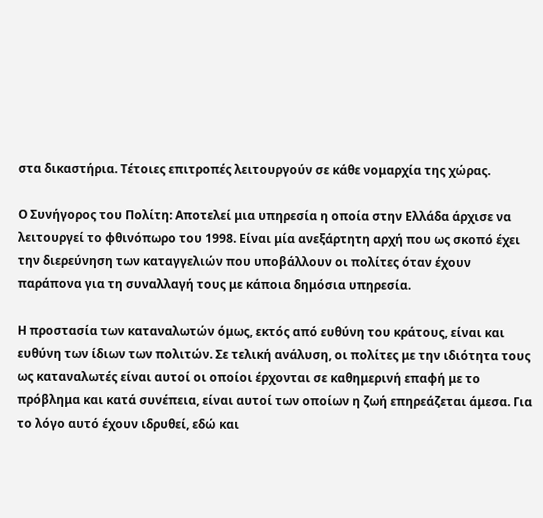στα δικαστήρια. Τέτοιες επιτροπές λειτουργούν σε κάθε νομαρχία της χώρας.

Ο Συνήγορος του Πολίτη: Αποτελεί μια υπηρεσία η οποία στην Ελλάδα άρχισε να λειτουργεί το φθινόπωρο του 1998. Είναι μία ανεξάρτητη αρχή που ως σκοπό έχει την διερεύνηση των καταγγελιών που υποβάλλουν οι πολίτες όταν έχουν παράπονα για τη συναλλαγή τους με κάποια δημόσια υπηρεσία.

Η προστασία των καταναλωτών όμως, εκτός από ευθύνη του κράτους, είναι και ευθύνη των ίδιων των πολιτών. Σε τελική ανάλυση, οι πολίτες με την ιδιότητα τους ως καταναλωτές είναι αυτοί οι οποίοι έρχονται σε καθημερινή επαφή με το πρόβλημα και κατά συνέπεια, είναι αυτοί των οποίων η ζωή επηρεάζεται άμεσα. Για το λόγο αυτό έχουν ιδρυθεί, εδώ και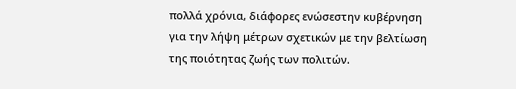πολλά χρόνια, διάφορες ενώσεστην κυβέρνηση για την λήψη μέτρων σχετικών με την βελτίωση της ποιότητας ζωής των πολιτών.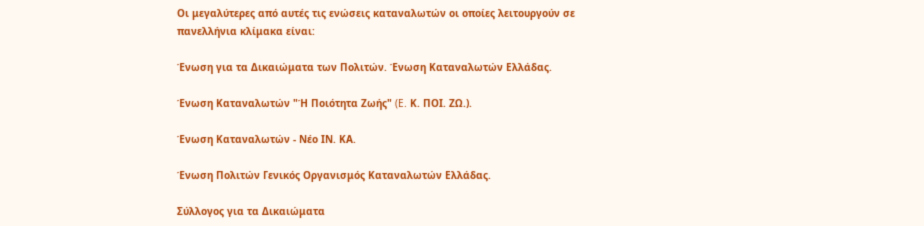Οι μεγαλύτερες από αυτές τις ενώσεις καταναλωτών οι οποίες λειτουργούν σε πανελλήνια κλίμακα είναι:

Ένωση για τα Δικαιώματα των Πολιτών. Ένωση Καταναλωτών Ελλάδας.

Ένωση Καταναλωτών "Ή Ποιότητα Ζωής" (E. Κ. ΠΟΙ. ΖΩ.).

Ένωση Καταναλωτών - Νέο ΙΝ. ΚΑ.

Ένωση Πολιτών Γενικός Οργανισμός Καταναλωτών Ελλάδας.

Σύλλογος για τα Δικαιώματα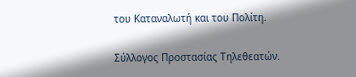του Καταναλωτή και του Πολίτη.

Σύλλογος Προστασίας Τηλεθεατών.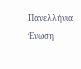Πανελλήνια Ένωση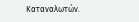Καταναλωτών.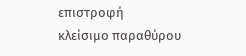επιστροφή
κλείσιμο παραθύρου